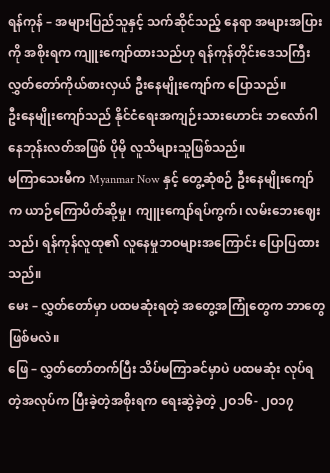ရန်ကုန် – အများပြည်သူနှင့် သက်ဆိုင်သည့် နေရာ အများအပြားကို အစိုးရက ကျူးကျော်ထားသည်ဟု ရန်ကုန်တိုင်းဒေသကြီး လွှတ်တော်ကိုယ်စားလှယ် ဦးနေမျိုးကျော်က ပြောသည်။
ဦးနေမျိုးကျော်သည် နိုင်ငံရေးအကျဉ်းသားဟောင်း ဘလော်ဂါ နေဘုန်းလတ်အဖြစ် ပိုမို လူသိများသူဖြစ်သည်။
မကြာသေးမီက Myanmar Now နှင့် တွေ့ဆုံစဉ် ဦးနေမျိုးကျော်က ယာဉ်ကြောပိတ်ဆို့မှု၊ ကျူးကျော်ရပ်ကွက်၊ လမ်းဘေးဈေးသည်၊ ရန်ကုန်လူထု၏ လူနေမှုဘဝများအကြောင်း ပြောပြထားသည်။
မေး – လွှတ်တော်မှာ ပထမဆုံးရတဲ့ အတွေ့အကြုံတွေက ဘာတွေ ဖြစ်မလဲ။
ဖြေ – လွှတ်တော်တက်ပြီး သိပ်မကြာခင်မှာပဲ ပထမဆုံး လုပ်ရတဲ့အလုပ်က ပြီးခဲ့တဲ့အစိုးရက ရေးဆွဲခဲ့တဲ့ ၂ဝ၁၆- ၂ဝ၁၇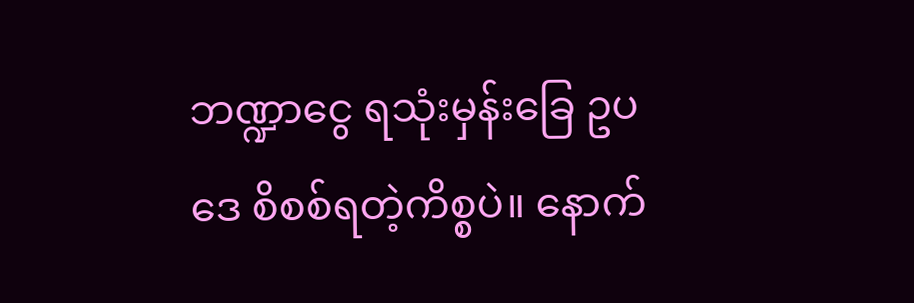ဘဏ္ဍာငွေ ရသုံးမှန်းခြေ ဥပဒေ စိစစ်ရတဲ့ကိစ္စပဲ။ နောက်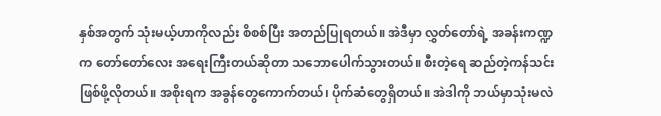နှစ်အတွက် သုံးမယ့်ဟာကိုလည်း စိစစ်ပြီး အတည်ပြုရတယ်။ အဲဒီမှာ လွှတ်တော်ရဲ့ အခန်းကဏ္ဍက တော်တော်လေး အရေးကြီးတယ်ဆိုတာ သဘောပေါက်သွားတယ်။ စီးတဲ့ရေ ဆည်တဲ့ကန်သင်း ဖြစ်ဖို့လိုတယ်။ အစိုးရက အခွန်တွေကောက်တယ်၊ ပိုက်ဆံတွေရှိတယ်။ အဲဒါကို ဘယ်မှာသုံးမလဲ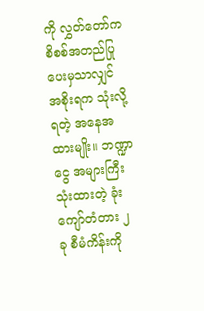ကို လွှတ်တော်က စိစစ်အတည်ပြုပေးမှသာလျှင် အစိုးရက သုံးလို့ရတဲ့ အနေအထားမျိုး။ ဘဏ္ဍာငွေ အများကြီးသုံးထားတဲ့ ခုံးကျော်တံတား ၂ ခု စီမံကိန်းကို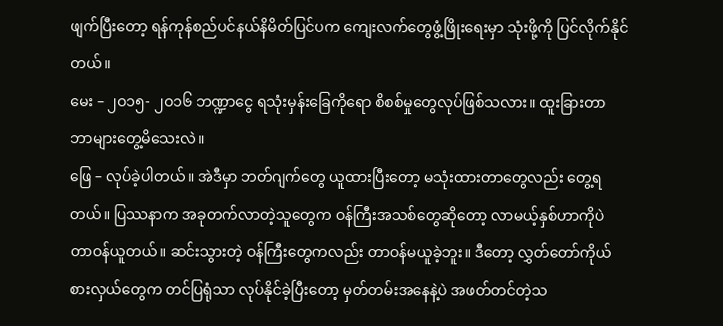ဖျက်ပြီးတော့ ရန်ကုန်စည်ပင်နယ်နိမိတ်ပြင်ပက ကျေးလက်တွေဖွံ့ဖြိုးရေးမှာ သုံးဖို့ကို ပြင်လိုက်နိုင်တယ်။
မေး – ၂ဝ၁၅- ၂ဝ၁၆ ဘဏ္ဍာငွေ ရသုံးမှန်းခြေကိုရော စိစစ်မှုတွေလုပ်ဖြစ်သလား။ ထူးခြားတာ ဘာများတွေ့မိသေးလဲ။
ဖြေ – လုပ်ခဲ့ပါတယ်။ အဲဒီမှာ ဘတ်ဂျက်တွေ ယူထားပြီးတော့ မသုံးထားတာတွေလည်း တွေ့ရတယ်။ ပြဿနာက အခုတက်လာတဲ့သူတွေက ဝန်ကြီးအသစ်တွေဆိုတော့ လာမယ့်နှစ်ဟာကိုပဲ တာဝန်ယူတယ်။ ဆင်းသွားတဲ့ ဝန်ကြီးတွေကလည်း တာဝန်မယူခဲ့ဘူး။ ဒီတော့ လွှတ်တော်ကိုယ်စားလှယ်တွေက တင်ပြရုံသာ လုပ်နိုင်ခဲ့ပြီးတော့ မှတ်တမ်းအနေနဲ့ပဲ အဖတ်တင်တဲ့သ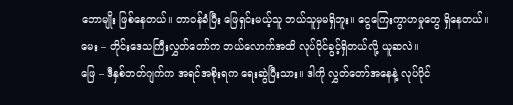ဘောမျိုး ဖြစ်နေတယ်။ တာဝန်ခံပြီး ဖြေရှင်းမယ့်သူ ဘယ်သူမှမရှိဘူး။ ငွေကြေးကွာဟမှုတွေ ရှိနေတယ်။
မေး – တိုင်းဒေသကြီးလွှတ်တော်က ဘယ်လောက်အထိ လုပ်ပိုင်ခွင့်ရှိတယ်လို့ ယူဆလဲ။
ဖြေ – ဒီနှစ်ဘတ်ဂျက်က အရင်အစိုးရက ရေးဆွဲပြီးသား။ ဒါကို လွှတ်တော်အနေနဲ့ လုပ်ပိုင်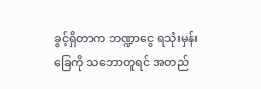ခွင့်ရှိတာက ဘဏ္ဍာငွေ ရသုံးမှန်းခြေကို သဘောတူရင် အတည်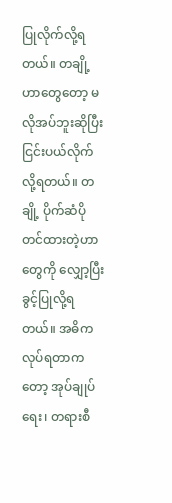ပြုလိုက်လို့ရတယ်။ တချို့ဟာတွေတော့ မလိုအပ်ဘူးဆိုပြီး ငြင်းပယ်လိုက်လို့ရတယ်။ တချို့ ပိုက်ဆံပိုတင်ထားတဲ့ဟာတွေကို လျှော့ပြီး ခွင့်ပြုလို့ရတယ်။ အဓိကလုပ်ရတာကတော့ အုပ်ချုပ်ရေး၊ တရားစီ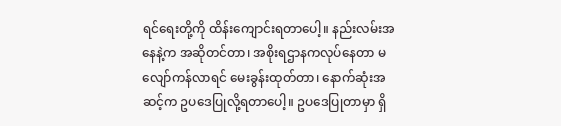ရင်ရေးတို့ကို ထိန်းကျောင်းရတာပေါ့။ နည်းလမ်းအနေနဲ့က အဆိုတင်တာ၊ အစိုးရဌာနကလုပ်နေတာ မလျော်ကန်လာရင် မေးခွန်းထုတ်တာ၊ နောက်ဆုံးအဆင့်က ဥပဒေပြုလို့ရတာပေါ့။ ဥပဒေပြုတာမှာ ရှိ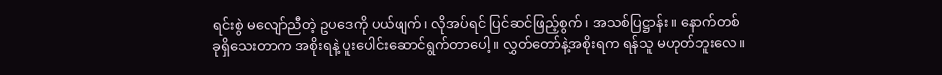ရင်းစွဲ မလျော်ညီတဲ့ ဥပဒေကို ပယ်ဖျက်၊ လိုအပ်ရင် ပြင်ဆင်ဖြည့်စွက်၊ အသစ်ပြဋ္ဌာန်း။ နောက်တစ်ခုရှိသေးတာက အစိုးရနဲ့ ပူးပေါင်းဆောင်ရွက်တာပေါ့။ လွှတ်တော်နဲ့အစိုးရက ရန်သူ မဟုတ်ဘူးလေ။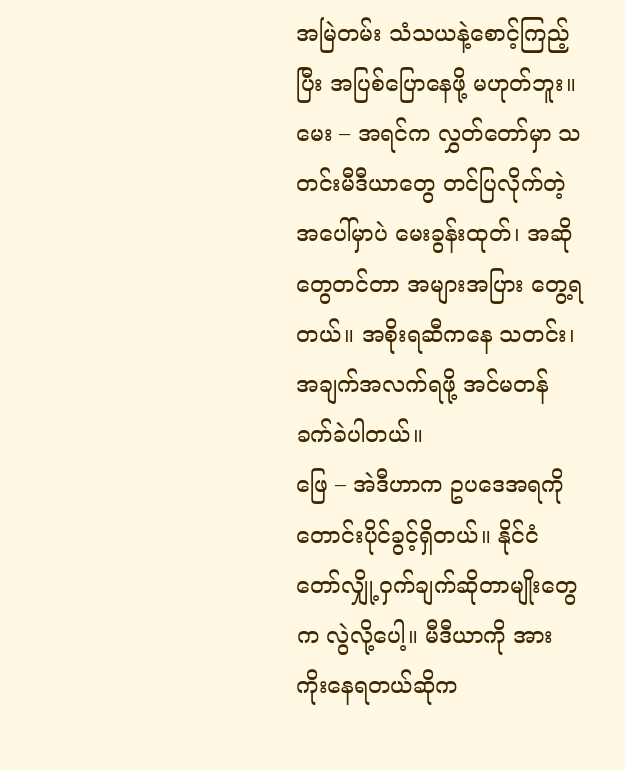အမြဲတမ်း သံသယနဲ့စောင့်ကြည့်ပြီး အပြစ်ပြောနေဖို့ မဟုတ်ဘူး။
မေး – အရင်က လွှတ်တော်မှာ သတင်းမီဒီယာတွေ တင်ပြလိုက်တဲ့အပေါ်မှာပဲ မေးခွန်းထုတ်၊ အဆိုတွေတင်တာ အများအပြား တွေ့ရတယ်။ အစိုးရဆီကနေ သတင်း၊ အချက်အလက်ရဖို့ အင်မတန်ခက်ခဲပါတယ်။
ဖြေ – အဲဒီဟာက ဥပဒေအရကို တောင်းပိုင်ခွင့်ရှိတယ်။ နိုင်ငံတော်လျှို့ဝှက်ချက်ဆိုတာမျိုးတွေက လွဲလို့ပေါ့။ မီဒီယာကို အားကိုးနေရတယ်ဆိုက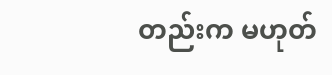တည်းက မဟုတ်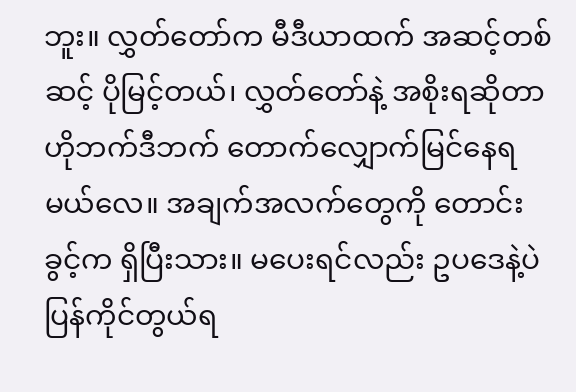ဘူး။ လွှတ်တော်က မီဒီယာထက် အဆင့်တစ်ဆင့် ပိုမြင့်တယ်၊ လွှတ်တော်နဲ့ အစိုးရဆိုတာ ဟိုဘက်ဒီဘက် တောက်လျှောက်မြင်နေရမယ်လေ။ အချက်အလက်တွေကို တောင်းခွင့်က ရှိပြီးသား။ မပေးရင်လည်း ဥပဒေနဲ့ပဲ ပြန်ကိုင်တွယ်ရ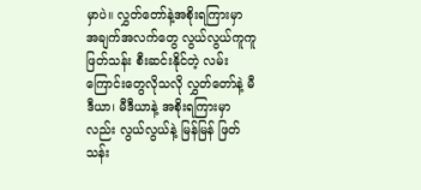မှာပဲ။ လွှတ်တော်နဲ့အစိုးရကြားမှာ အချက်အလက်တွေ လွယ်လွယ်ကူကူ ဖြတ်သန်း စီးဆင်းနိုင်တဲ့ လမ်းကြောင်းတွေလိုသလို လွှတ်တော်နဲ့ မီဒီယာ၊ မီဒီယာနဲ့ အစိုးရကြားမှာလည်း လွယ်လွယ်နဲ့ မြန်မြန် ဖြတ်သန်း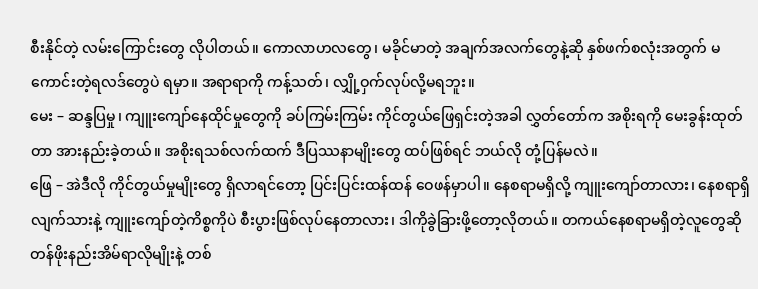စီးနိုင်တဲ့ လမ်းကြောင်းတွေ လိုပါတယ်။ ကောလာဟလတွေ၊ မခိုင်မာတဲ့ အချက်အလက်တွေနဲ့ဆို နှစ်ဖက်စလုံးအတွက် မကောင်းတဲ့ရလဒ်တွေပဲ ရမှာ။ အရာရာကို ကန့်သတ်၊ လျှို့ဝှက်လုပ်လို့မရဘူး။
မေး – ဆန္ဒပြမှု၊ ကျူးကျော်နေထိုင်မှုတွေကို ခပ်ကြမ်းကြမ်း ကိုင်တွယ်ဖြေရှင်းတဲ့အခါ လွှတ်တော်က အစိုးရကို မေးခွန်းထုတ်တာ အားနည်းခဲ့တယ်။ အစိုးရသစ်လက်ထက် ဒီပြဿနာမျိုးတွေ ထပ်ဖြစ်ရင် ဘယ်လို တုံ့ပြန်မလဲ။
ဖြေ – အဲဒီလို ကိုင်တွယ်မှုမျိုးတွေ ရှိလာရင်တော့ ပြင်းပြင်းထန်ထန် ဝေဖန်မှာပါ။ နေစရာမရှိလို့ ကျူးကျော်တာလား၊ နေစရာရှိလျက်သားနဲ့ ကျူးကျော်တဲ့ကိစ္စကိုပဲ စီးပွားဖြစ်လုပ်နေတာလား၊ ဒါကိုခွဲခြားဖို့တော့လိုတယ်။ တကယ်နေစရာမရှိတဲ့လူတွေဆို တန်ဖိုးနည်းအိမ်ရာလိုမျိုးနဲ့ တစ်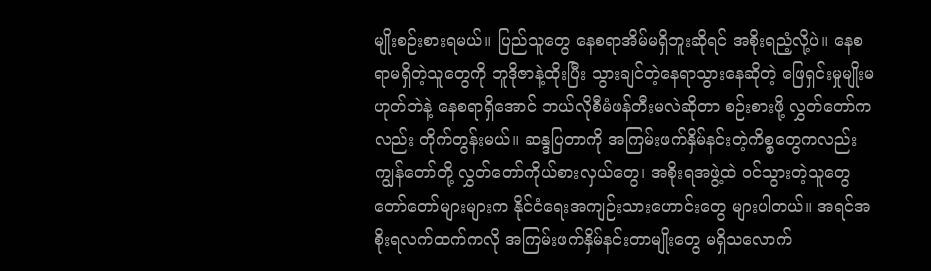မျိုးစဉ်းစားရမယ်။ ပြည်သူတွေ နေစရာအိမ်မရှိဘူးဆိုရင် အစိုးရညံ့လို့ပဲ။ နေစရာမရှိတဲ့သူတွေကို ဘူဒိုဇာနဲ့ထိုးပြီး သွားချင်တဲ့နေရာသွားနေဆိုတဲ့ ဖြေရှင်းမှုမျိုးမဟုတ်ဘဲနဲ့ နေစရာရှိအောင် ဘယ်လိုစီမံဖန်တီးမလဲဆိုတာ စဉ်းစားဖို့ လွှတ်တော်ကလည်း တိုက်တွန်းမယ်။ ဆန္ဒပြတာကို အကြမ်းဖက်နှိမ်နင်းတဲ့ကိစ္စတွေကလည်း ကျွန်တော်တို့ လွှတ်တော်ကိုယ်စားလှယ်တွေ၊ အစိုးရအဖွဲ့ထဲ ဝင်သွားတဲ့သူတွေ တော်တော်များများက နိုင်ငံရေးအကျဉ်းသားဟောင်းတွေ များပါတယ်။ အရင်အစိုးရလက်ထက်ကလို အကြမ်းဖက်နှိမ်နင်းတာမျိုးတွေ မရှိသလောက်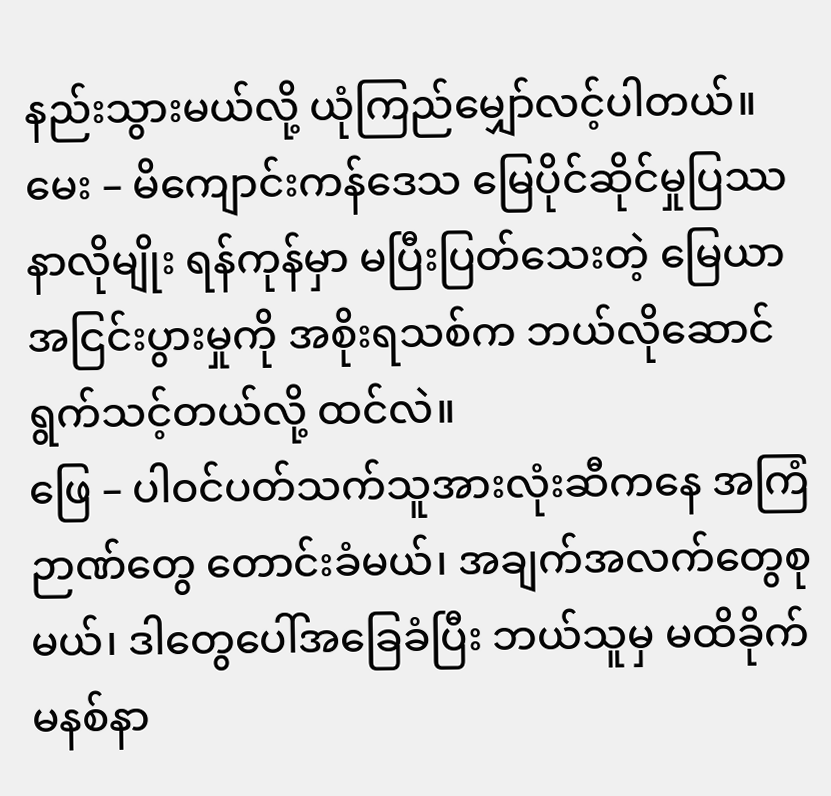နည်းသွားမယ်လို့ ယုံကြည်မျှော်လင့်ပါတယ်။
မေး – မိကျောင်းကန်ဒေသ မြေပိုင်ဆိုင်မှုပြဿနာလိုမျိုး ရန်ကုန်မှာ မပြီးပြတ်သေးတဲ့ မြေယာ အငြင်းပွားမှုကို အစိုးရသစ်က ဘယ်လိုဆောင်ရွက်သင့်တယ်လို့ ထင်လဲ။
ဖြေ – ပါဝင်ပတ်သက်သူအားလုံးဆီကနေ အကြံဉာဏ်တွေ တောင်းခံမယ်၊ အချက်အလက်တွေစုမယ်၊ ဒါတွေပေါ်အခြေခံပြီး ဘယ်သူမှ မထိခိုက်မနစ်နာ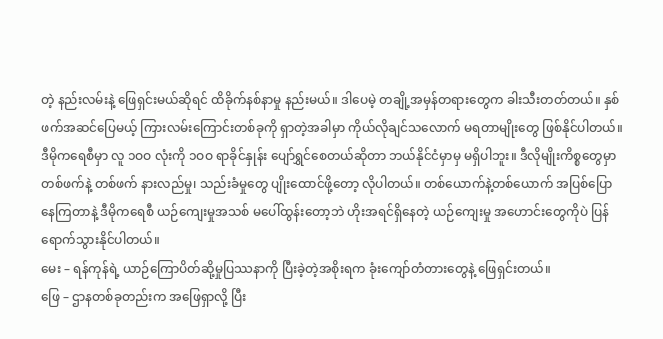တဲ့ နည်းလမ်းနဲ့ ဖြေရှင်းမယ်ဆိုရင် ထိခိုက်နစ်နာမှု နည်းမယ်။ ဒါပေမဲ့ တချို့အမှန်တရားတွေက ခါးသီးတတ်တယ်။ နှစ်ဖက်အဆင်ပြေမယ့် ကြားလမ်းကြောင်းတစ်ခုကို ရှာတဲ့အခါမှာ ကိုယ်လိုချင်သလောက် မရတာမျိုးတွေ ဖြစ်နိုင်ပါတယ်။ ဒီမိုကရေစီမှာ လူ ၁ဝဝ လုံးကို ၁ဝဝ ရာခိုင်နှုန်း ပျော်ရွှင်စေတယ်ဆိုတာ ဘယ်နိုင်ငံမှာမှ မရှိပါဘူး။ ဒီလိုမျိုးကိစ္စတွေမှာ တစ်ဖက်နဲ့ တစ်ဖက် နားလည်မှု၊ သည်းခံမှုတွေ ပျိုးထောင်ဖို့တော့ လိုပါတယ်။ တစ်ယောက်နဲ့တစ်ယောက် အပြစ်ပြောနေကြတာနဲ့ ဒီမိုကရေစီ ယဉ်ကျေးမှုအသစ် မပေါ်ထွန်းတော့ဘဲ ဟိုးအရင်ရှိနေတဲ့ ယဉ်ကျေးမှု အဟောင်းတွေကိုပဲ ပြန်ရောက်သွားနိုင်ပါတယ်။
မေး – ရန်ကုန်ရဲ့ ယာဉ်ကြောပိတ်ဆို့မှုပြဿနာကို ပြီးခဲ့တဲ့အစိုးရက ခုံးကျော်တံတားတွေနဲ့ ဖြေရှင်းတယ်။
ဖြေ – ဌာနတစ်ခုတည်းက အဖြေရှာလို့ ပြီး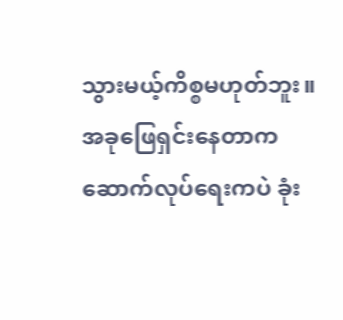သွားမယ့်ကိစ္စမဟုတ်ဘူး။ အခုဖြေရှင်းနေတာက ဆောက်လုပ်ရေးကပဲ ခုံး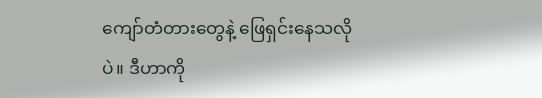ကျော်တံတားတွေနဲ့ ဖြေရှင်းနေသလိုပဲ။ ဒီဟာကို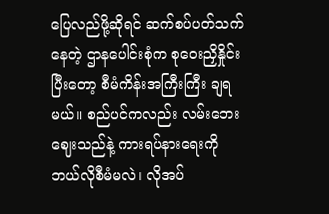ပြေလည်ဖို့ဆိုရင် ဆက်စပ်ပတ်သက်နေတဲ့ ဌာနပေါင်းစုံက စုဝေးညှိနှိုင်းပြီးတော့ စီမံကိန်းအကြီးကြီး ချရမယ်။ စည်ပင်ကလည်း လမ်းဘေးဈေးသည်နဲ့ ကားရပ်နားရေးကို ဘယ်လိုစီမံမလဲ၊ လိုအပ်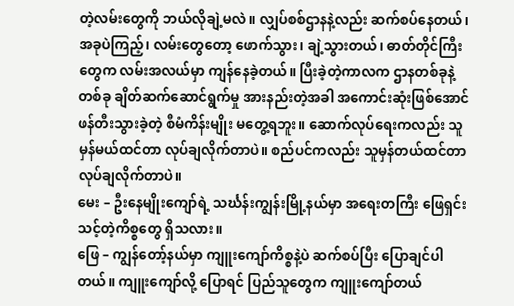တဲ့လမ်းတွေကို ဘယ်လိုချဲ့မလဲ။ လျှပ်စစ်ဌာနနဲ့လည်း ဆက်စပ်နေတယ်၊ အခုပဲကြည့်၊ လမ်းတွေတော့ ဖောက်သွား၊ ချဲ့သွားတယ်၊ ဓာတ်တိုင်ကြီးတွေက လမ်းအလယ်မှာ ကျန်နေခဲ့တယ်။ ပြီးခဲ့တဲ့ကာလက ဌာနတစ်ခုနဲ့တစ်ခု ချိတ်ဆက်ဆောင်ရွက်မှု အားနည်းတဲ့အခါ အကောင်းဆုံးဖြစ်အောင် ဖန်တီးသွားခဲ့တဲ့ စီမံကိန်းမျိုး မတွေ့ရဘူး။ ဆောက်လုပ်ရေးကလည်း သူမှန်မယ်ထင်တာ လုပ်ချလိုက်တာပဲ။ စည်ပင်ကလည်း သူမှန်တယ်ထင်တာ လုပ်ချလိုက်တာပဲ။
မေး – ဦးနေမျိုးကျော်ရဲ့ သင်္ဃန်းကျွန်းမြို့နယ်မှာ အရေးတကြီး ဖြေရှင်းသင့်တဲ့ကိစ္စတွေ ရှိသလား။
ဖြေ – ကျွန်တော့်နယ်မှာ ကျူးကျော်ကိစ္စနဲ့ပဲ ဆက်စပ်ပြီး ပြောချင်ပါတယ်။ ကျူးကျော်လို့ ပြောရင် ပြည်သူတွေက ကျူးကျော်တယ်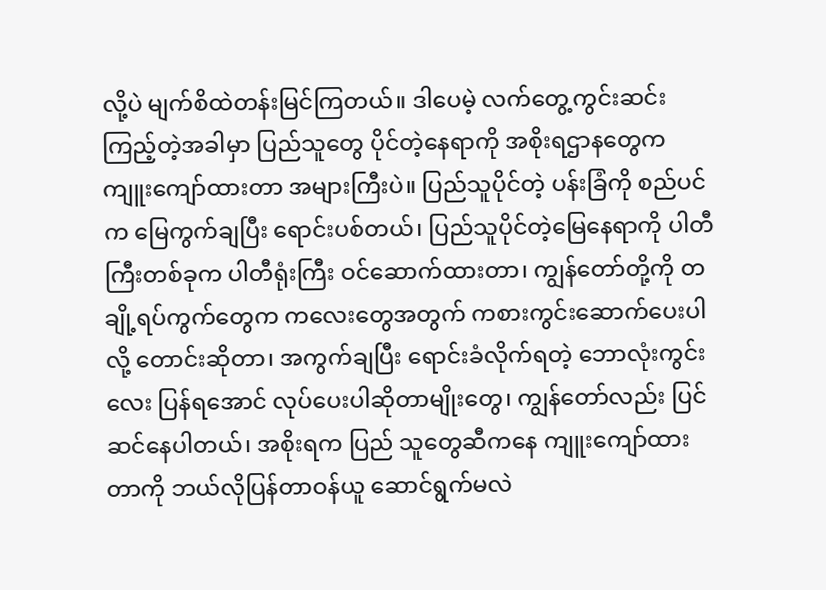လို့ပဲ မျက်စိထဲတန်းမြင်ကြတယ်။ ဒါပေမဲ့ လက်တွေ့ကွင်းဆင်းကြည့်တဲ့အခါမှာ ပြည်သူတွေ ပိုင်တဲ့နေရာကို အစိုးရဌာနတွေက ကျူးကျော်ထားတာ အများကြီးပဲ။ ပြည်သူပိုင်တဲ့ ပန်းခြံကို စည်ပင်က မြေကွက်ချပြီး ရောင်းပစ်တယ်၊ ပြည်သူပိုင်တဲ့မြေနေရာကို ပါတီကြီးတစ်ခုက ပါတီရုံးကြီး ဝင်ဆောက်ထားတာ၊ ကျွန်တော်တို့ကို တချို့ရပ်ကွက်တွေက ကလေးတွေအတွက် ကစားကွင်းဆောက်ပေးပါလို့ တောင်းဆိုတာ၊ အကွက်ချပြီး ရောင်းခံလိုက်ရတဲ့ ဘောလုံးကွင်းလေး ပြန်ရအောင် လုပ်ပေးပါဆိုတာမျိုးတွေ၊ ကျွန်တော်လည်း ပြင်ဆင်နေပါတယ်၊ အစိုးရက ပြည် သူတွေဆီကနေ ကျူးကျော်ထားတာကို ဘယ်လိုပြန်တာဝန်ယူ ဆောင်ရွက်မလဲ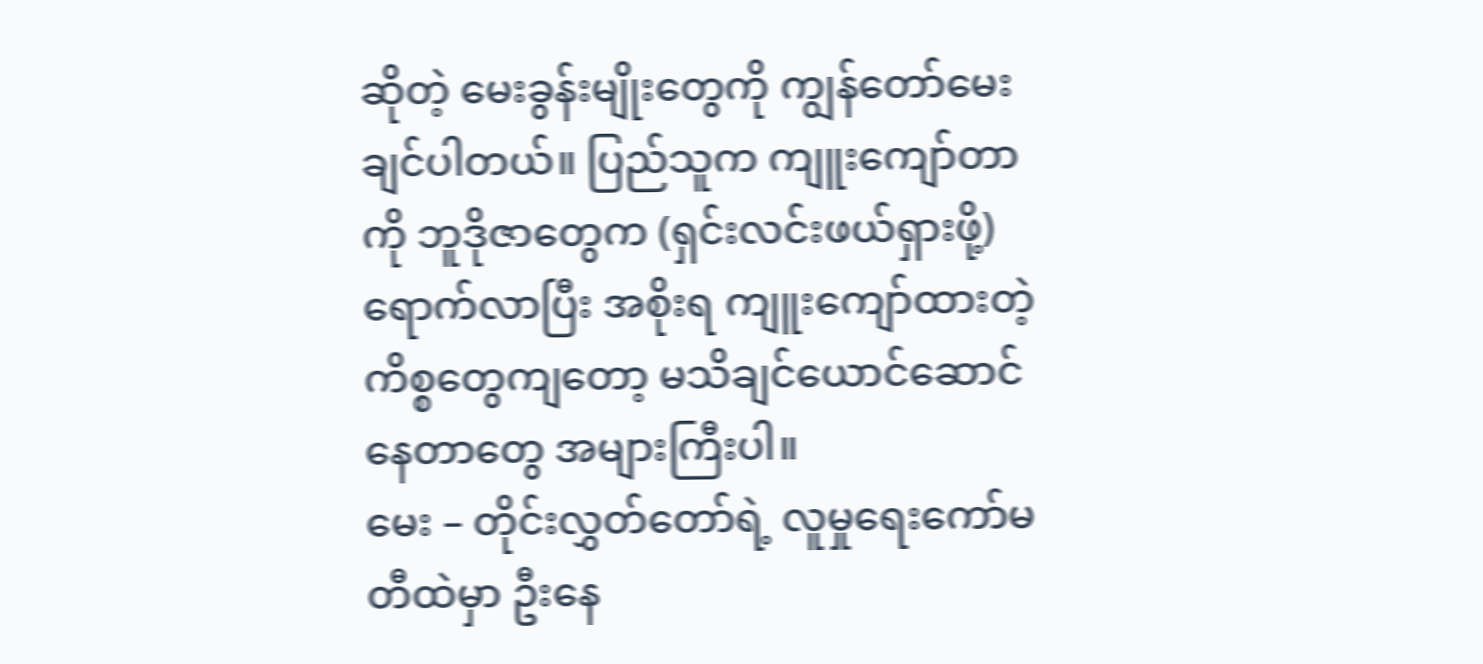ဆိုတဲ့ မေးခွန်းမျိုးတွေကို ကျွန်တော်မေးချင်ပါတယ်။ ပြည်သူက ကျူးကျော်တာကို ဘူဒိုဇာတွေက (ရှင်းလင်းဖယ်ရှားဖို့) ရောက်လာပြီး အစိုးရ ကျူးကျော်ထားတဲ့ကိစ္စတွေကျတော့ မသိချင်ယောင်ဆောင်နေတာတွေ အများကြီးပါ။
မေး – တိုင်းလွှတ်တော်ရဲ့ လူမှုရေးကော်မတီထဲမှာ ဦးနေ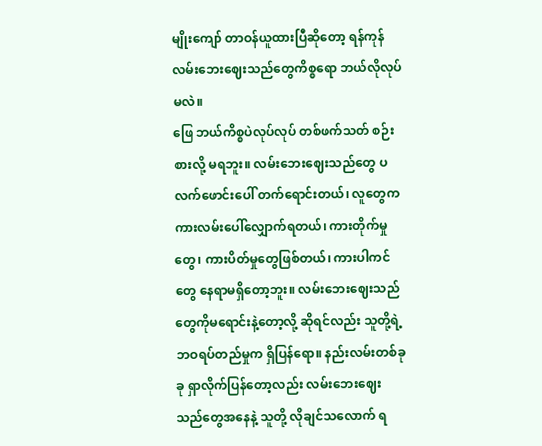မျိုးကျော် တာဝန်ယူထားပြီဆိုတော့ ရန်ကုန် လမ်းဘေးဈေးသည်တွေကိစ္စရော ဘယ်လိုလုပ်မလဲ။
ဖြေ ဘယ်ကိစ္စပဲလုပ်လုပ် တစ်ဖက်သတ် စဉ်းစားလို့ မရဘူး။ လမ်းဘေးဈေးသည်တွေ ပလက်ဖောင်းပေါ် တက်ရောင်းတယ်၊ လူတွေက ကားလမ်းပေါ်လျှောက်ရတယ်၊ ကားတိုက်မှုတွေ၊ ကားပိတ်မှုတွေဖြစ်တယ်၊ ကားပါကင်တွေ နေရာမရှိတော့ဘူး။ လမ်းဘေးဈေးသည်တွေကိုမရောင်းနဲ့တော့လို့ ဆိုရင်လည်း သူတို့ရဲ့ ဘဝရပ်တည်မှုက ရှိပြန်ရော။ နည်းလမ်းတစ်ခုခု ရှာလိုက်ပြန်တော့လည်း လမ်းဘေးဈေးသည်တွေအနေနဲ့ သူတို့ လိုချင်သလောက် ရ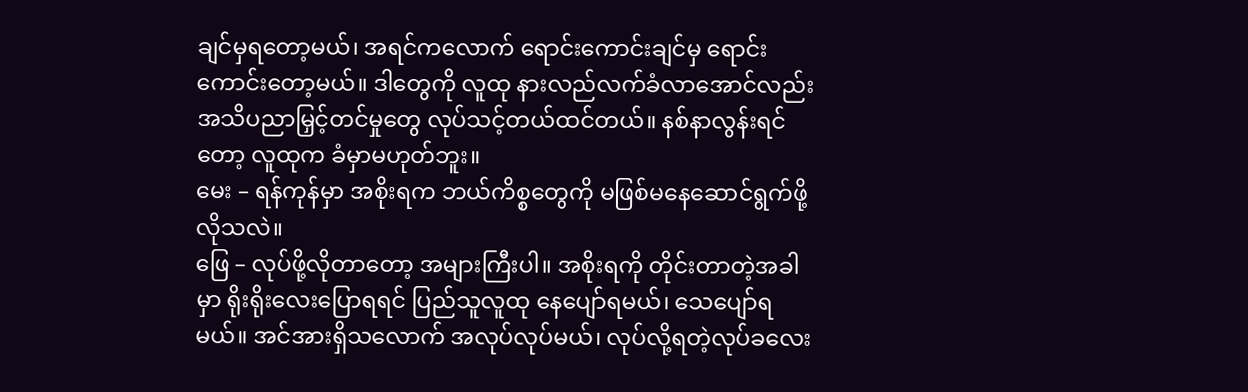ချင်မှရတော့မယ်၊ အရင်ကလောက် ရောင်းကောင်းချင်မှ ရောင်းကောင်းတော့မယ်။ ဒါတွေကို လူထု နားလည်လက်ခံလာအောင်လည်း အသိပညာမြှင့်တင်မှုတွေ လုပ်သင့်တယ်ထင်တယ်။ နစ်နာလွန်းရင်တော့ လူထုက ခံမှာမဟုတ်ဘူး။
မေး – ရန်ကုန်မှာ အစိုးရက ဘယ်ကိစ္စတွေကို မဖြစ်မနေဆောင်ရွက်ဖို့လိုသလဲ။
ဖြေ – လုပ်ဖို့လိုတာတော့ အများကြီးပါ။ အစိုးရကို တိုင်းတာတဲ့အခါမှာ ရိုးရိုးလေးပြောရရင် ပြည်သူလူထု နေပျော်ရမယ်၊ သေပျော်ရမယ်။ အင်အားရှိသလောက် အလုပ်လုပ်မယ်၊ လုပ်လို့ရတဲ့လုပ်ခလေး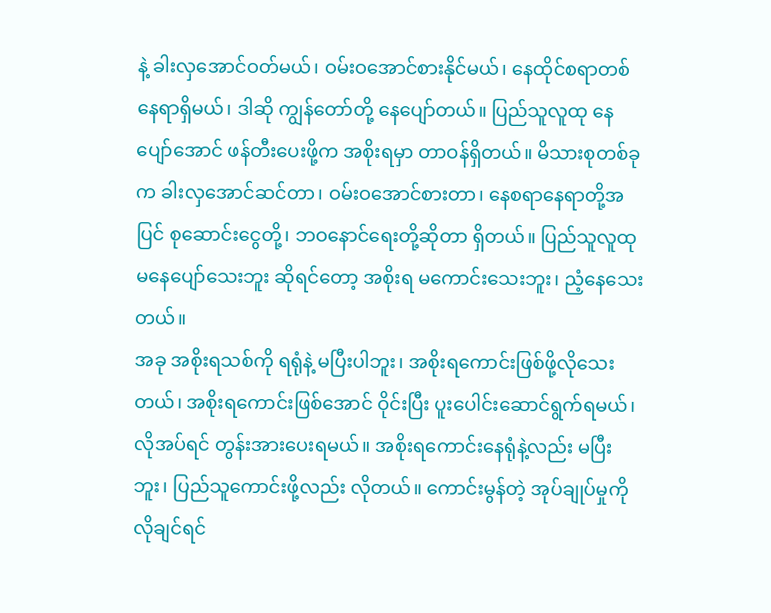နဲ့ ခါးလှအောင်ဝတ်မယ်၊ ဝမ်းဝအောင်စားနိုင်မယ်၊ နေထိုင်စရာတစ်နေရာရှိမယ်၊ ဒါဆို ကျွန်တော်တို့ နေပျော်တယ်။ ပြည်သူလူထု နေပျော်အောင် ဖန်တီးပေးဖို့က အစိုးရမှာ တာဝန်ရှိတယ်။ မိသားစုတစ်ခုက ခါးလှအောင်ဆင်တာ၊ ဝမ်းဝအောင်စားတာ၊ နေစရာနေရာတို့အပြင် စုဆောင်းငွေတို့၊ ဘဝနောင်ရေးတို့ဆိုတာ ရှိတယ်။ ပြည်သူလူထု မနေပျော်သေးဘူး ဆိုရင်တော့ အစိုးရ မကောင်းသေးဘူး၊ ညံ့နေသေးတယ်။
အခု အစိုးရသစ်ကို ရရုံနဲ့ မပြီးပါဘူး၊ အစိုးရကောင်းဖြစ်ဖို့လိုသေးတယ်၊ အစိုးရကောင်းဖြစ်အောင် ဝိုင်းပြီး ပူးပေါင်းဆောင်ရွက်ရမယ်၊ လိုအပ်ရင် တွန်းအားပေးရမယ်။ အစိုးရကောင်းနေရုံနဲ့လည်း မပြီးဘူး၊ ပြည်သူကောင်းဖို့လည်း လိုတယ်။ ကောင်းမွန်တဲ့ အုပ်ချုပ်မှုကို လိုချင်ရင်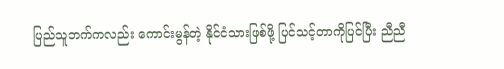ပြည်သူဘက်ကလည်း ကောင်းမွန်တဲ့ နိုင်ငံသားဖြစ်ဖို့ ပြင်သင့်တာကိုပြင်ပြီး ညီညီ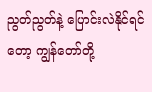ညွတ်ညွတ်နဲ့ ပြောင်းလဲနိုင်ရင်တော့ ကျွန်တော်တို့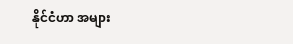နိုင်ငံဟာ အများ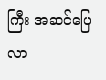ကြီး အဆင်ပြေလာ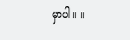မှာပါ။ ။